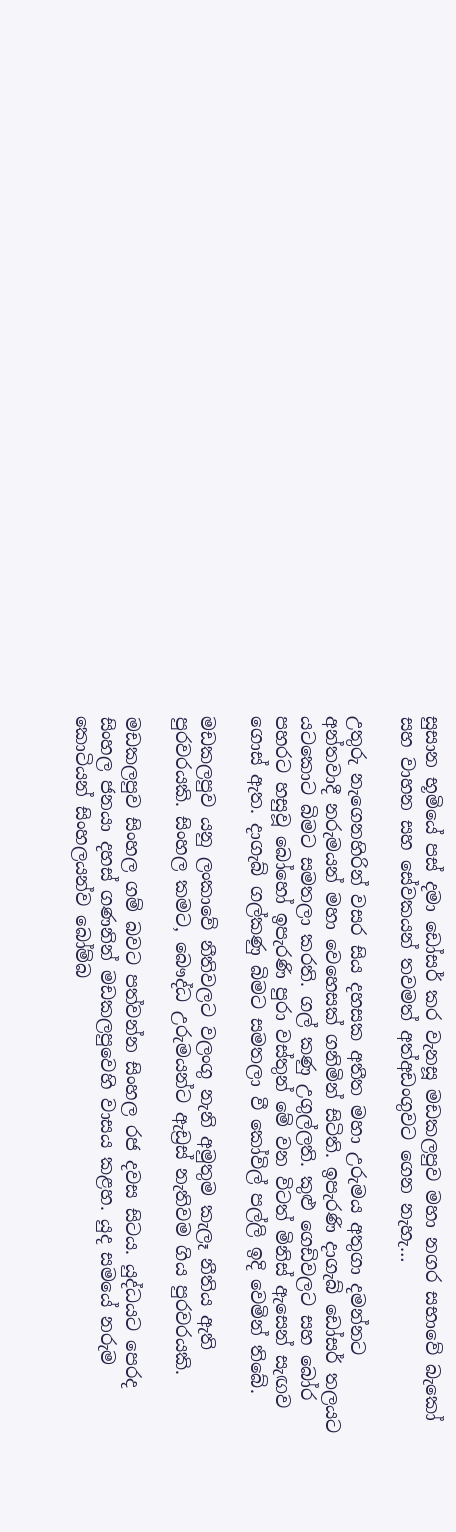සුසාන භූමියේ පස් දමා ඩෝසර් කර වැනසූ මඩකලපුව මහා නගර සභාවේ බැකෝ සහ වාහන සහ සේවකයන් තවමත් අත්අඩංගුවට ගෙන නැහැ…

උතුරු නැගෙනහිරින් වසර සිය දහසක අතීත මහා උරුමය අතුගා දමන්නට අන්තවාදී නරුමයන් මහා වෙහෙසක් ගනිමින් සිටිති. ඉපැරණි දාගැබ් ඩෝසර් තලයට යටකොට බිමට සමතලා කරති. ගල් කණු උගුල්ලති. කුළු ගෙඩිවලට සහ බෝර පහරට හසුවූ බෝහෝ ඉපැරණි පුරා වස්තුන් මේ වන විටත් මිනිස් ඇසෙන් සැඟව ගොස් ඇත. දාගැබ් ගල්කණු බිමට සමතලා වී කෝවිල් පල්ලි ඉදි වෙමින් තිබේ.

මඩකලපුව යනු ලංකාවේ නීතිවලට වලංගු නැනි අමුතුම කැලෑ නීතිය ඇති පුරවරයකි. සිංහල කමට, බෞද්ධ උරුමයන්ට ඇඩ්‍රස් නැතිවම ගිය පුරවරයකි.

මඩකලපුව සිංහල ගම් බවට පත්වන්න සිංහල රජ දවස සිටය. යුද්ධයට පෙරද සිංහල ජනයා දහස් ගණනින් මඩකලපුවෙහි වාසය කළහ. යුද සමයේ නරුම කොටියන් සිංහලයන්ව බෝම්බ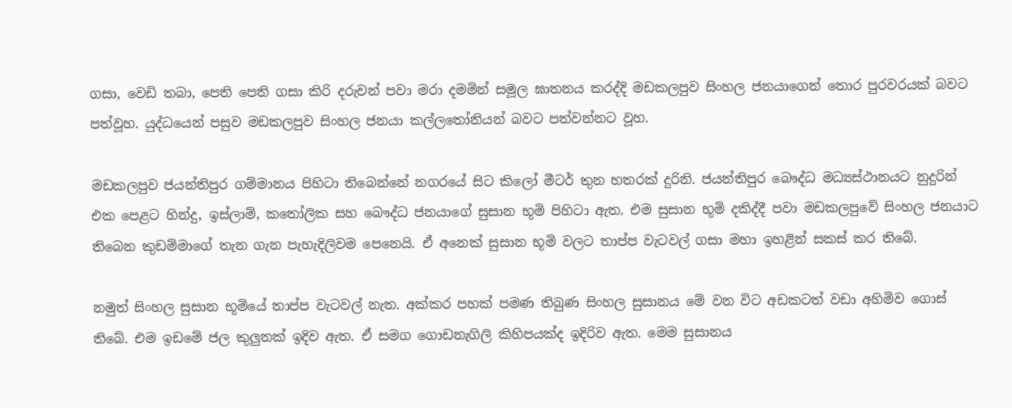ගසා, වෙඩි තබා, පෙති පෙති ගසා කිරි දරුවන් පවා මරා දමමින් සමූල ඝාතනය කරද්දි මඩකලපුව සිංහල ජනයාගෙන් තොර පුරවරයක් බවට පත්වූහ. යුද්ධයෙන් පසුව මඩකලපුව සිංහල ජනයා කල්ලතෝනියන් බවට පත්වන්නට වූහ.

මඩකලපුව ජයන්තිපුර ගම්මානය පිහිටා තිබෙන්නේ නගරයේ සිට කිලෝ මීටර් තුන හතරක් දුරිනි. ජයන්තිපුර බෞද්ධ මධ්‍යස්ථානයට නුදුරින් එක පෙළට හින්දු, ඉස්ලාම්, කතෝලික සහ බෞද්ධ ජනයාගේ සුසාන භූමි පිහිටා ඇත. එම සුසාන භූමි දකිද්දී පවා මඩකලපුවේ සිංහල ජනයාට තිබෙන කුඩම්මාගේ තැන ගැන පැහැදිලිවම පෙනෙයි. ඒ අනෙක් සුසාන භූමි වලට තාප්ප වැටවල් ගසා මහා ඉහළින් සකස් කර තිබේ.

නමුත් සිංහල සුසාන භූමියේ තාප්ප වැටවල් නැත. අක්කර පහක් පමණ තිබුණ සිංහල සුසානය මේ වන විට අඩකටත් වඩා අහිමිව ගොස් තිබේ. එම ඉඩමේ ජල කුලුනක් ඉදිව ඇත. ඒ සමග ගොඩනැගිලි කිහිපයක්ද ඉදිරිව ඇත. මෙම සුසානය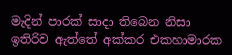මැදින් පාරක් සාදා තිබෙන නිසා ඉතිරිව ඇත්තේ අක්කර එකහාමාරක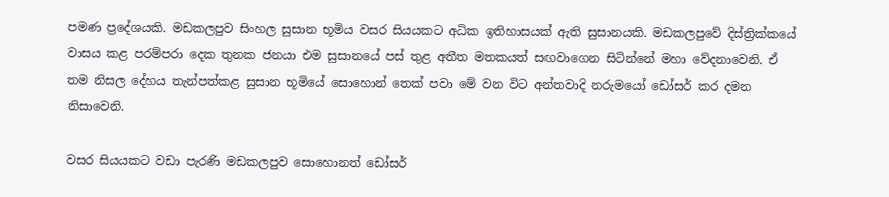පමණ ප්‍රදේශයකි. මඩකලපුව සිංහල සුසාන භූමිය වසර සියයකට අධික ඉතිහාසයක් ඇති සුසානයකි. මඩකලපුවේ දිස්ත්‍රික්කයේ වාසය කළ පරම්පරා දෙක තුනක ජනයා එම සුසානයේ පස් තුළ අතීත මතකයත් සඟවාගෙන සිටින්නේ මහා වේදනාවෙනි. ඒ තම නිසල දේහය තැන්පත්කළ සුසාන භූමියේ සොහොන් තෙක් පවා මේ වන විට අන්තවාදි නරුමයෝ ඩෝසර් කර දමන නිසාවෙනි.

වසර සියයකට වඩා පැරණි මඩකලපුව සොහොනත් ඩෝසර්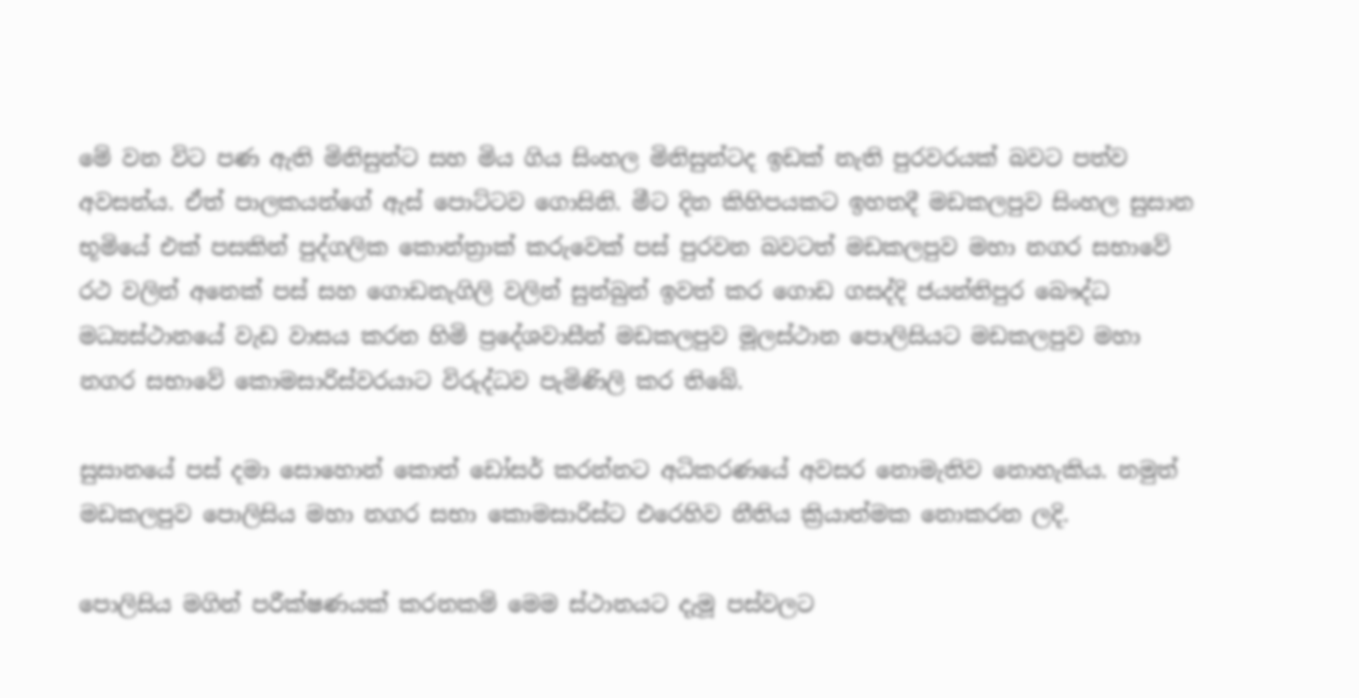මේ වන විට පණ ඇති මිනිසුන්ට සහ මිය ගිය සිංහල මිනිසුන්ටද ඉඩක් නැති පුරවරයක් බවට පත්ව අවසන්ය. ඒත් පාලකයන්ගේ ඇස් පොට්ටව ගොසිනි. මීට දින කිහිපයකට ඉහතදී මඩකලපුව සිංහල සුසාන භූමියේ එක් පසකින් පුද්ගලික කොන්ත්‍රාක් කරුවෙක් පස් පුරවන බවටත් මඩකලපුව මහා නගර සභාවේ රථ වලින් අනෙක් පස් සහ ගොඩනැගිලි වලින් සුන්බුන් ඉවත් කර ගොඩ ගසද්දි ජයන්තිපුර බෞද්ධ මධ්‍යස්ථානයේ වැඩ වාසය කරන හිමි ප්‍රදේශවාසීන් මඩකලපුව මූලස්ථාන පොලිසියට මඩකලපුව මහා නගර සභාවේ කොමසාරිස්වරයාට විරුද්ධව පැමිණිලි කර තිබේ.

සුසානයේ පස් දමා සොහොන් කොත් ඩෝසර් කරන්නට අධිකරණයේ අවසර නොමැතිව නොහැකිය. නමුත් මඩකලපුව පොලිසිය මහා නගර සභා කොමසාරිස්ට එරෙහිව නීතිය ක්‍රියාත්මක නොකරන ලදි.

පොලිසිය මගින් පරීක්ෂණයක් කරනකම් මෙම ස්ථානයට දැමූ පස්වලට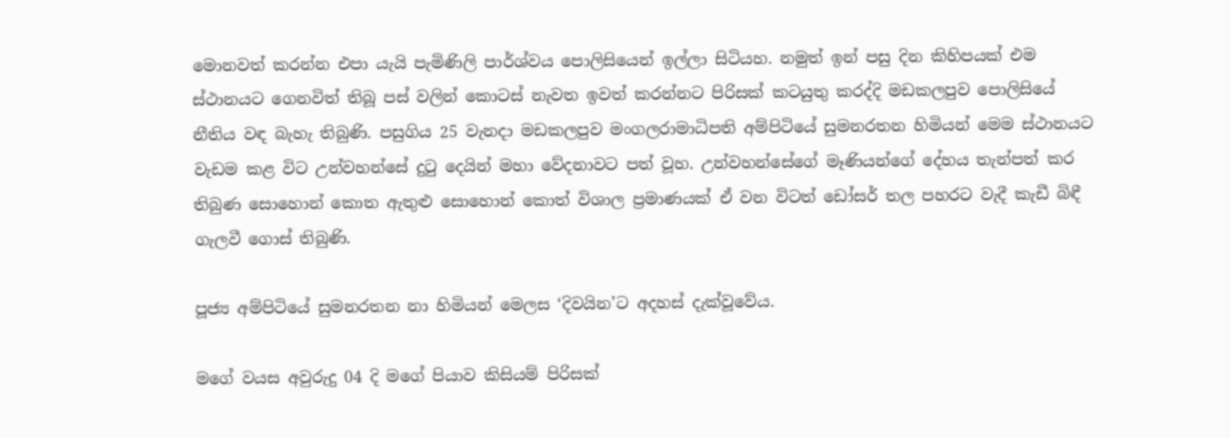මොනවත් කරන්න එපා යැයි පැමිණිලි පාර්ශ්වය පොලිසියෙන් ඉල්ලා සිටියහ. නමුත් ඉන් පසු දින කිහිපයක් එම ස්ථානයට ගෙනවිත් තිබූ පස් වලින් කොටස් නැවත ඉවත් කරන්නට පිරිසක් කටයුතු කරද්දි මඩකලපුව පොලිසියේ නීතිය වඳ බැහැ තිබුණි. පසුගිය 25 වැනදා මඩකලපුව මංගලරාමාධිපති අම්පිටියේ සුමනරතන හිමියන් මෙම ස්ථානයට වැඩම කළ විට උන්වහන්සේ දුටු දෙයින් මහා වේදනාවට පත් වූහ. උන්වහන්සේගේ මෑණියන්ගේ දේහය තැන්පත් කර තිබුණ සොහොන් කොත ඇතුළු සොහොන් කොත් විශාල ප්‍රමාණයක් ඒ වන විටත් ඩෝසර් තල පහරට වැදී කැඩී බිඳී ගැලවී ගොස් තිබුණි.

පූජ්‍ය අම්පිටියේ සුමනරතන නා හිමියන් මෙලස ‘දිවයින’ට අදහස් දැක්වූවේය.

මගේ වයස අවුරුදු 04 දි මගේ පියාව කිසියම් පිරිසක්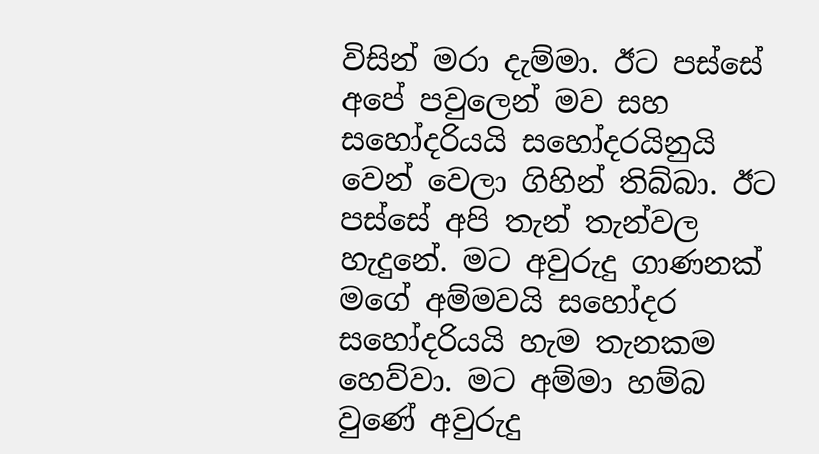විසින් මරා දැම්මා. ඊට පස්සේ අපේ පවුලෙන් මව සහ සහෝදරියයි සහෝදරයිනුයි වෙන් වෙලා ගිහින් තිබ්බා. ඊට පස්සේ අපි තැන් තැන්වල හැදුනේ. මට අවුරුදු ගාණනක් මගේ අම්මවයි සහෝදර සහෝදරියයි හැම තැනකම හෙව්වා. මට අම්මා හම්බ වුණේ අවුරුදු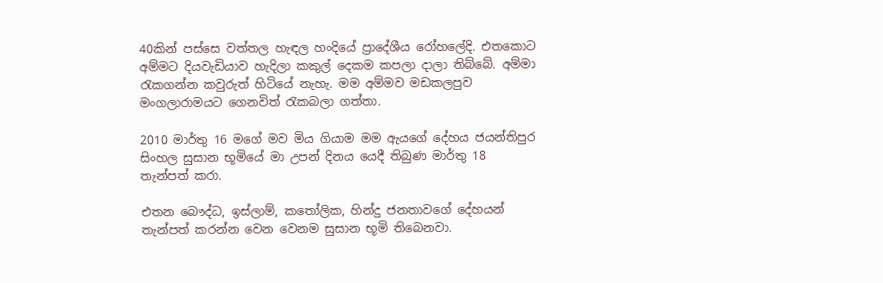40කින් පස්සෙ වත්තල හැඳල හංදියේ ප්‍රාදේශීය රෝහලේදි. එතකොට අම්මට දියවැඩියාව හැදිලා කකුල් දෙකම කපලා දාලා තිබ්බේ. අම්මා රැකගන්න කවුරුත් හිටියේ නැහැ. මම අම්මව මඩකලපුව මංගලාරාමයට ගෙනවිත් රැකබලා ගත්තා.

2010 මාර්තු 16 මගේ මව මිය ගියාම මම ඇයගේ දේහය ජයන්තිපුර සිංහල සුසාන භූමියේ මා උපන් දිනය යෙදී තිබුණ මාර්තු 18 තැන්පත් කරා.

එතන බෞද්ධ, ඉස්ලාම්, කතෝලික, හින්දු ජනතාවගේ දේහයන් තැන්පත් කරන්න වෙන වෙනම සුසාන භූමි තිබෙනවා.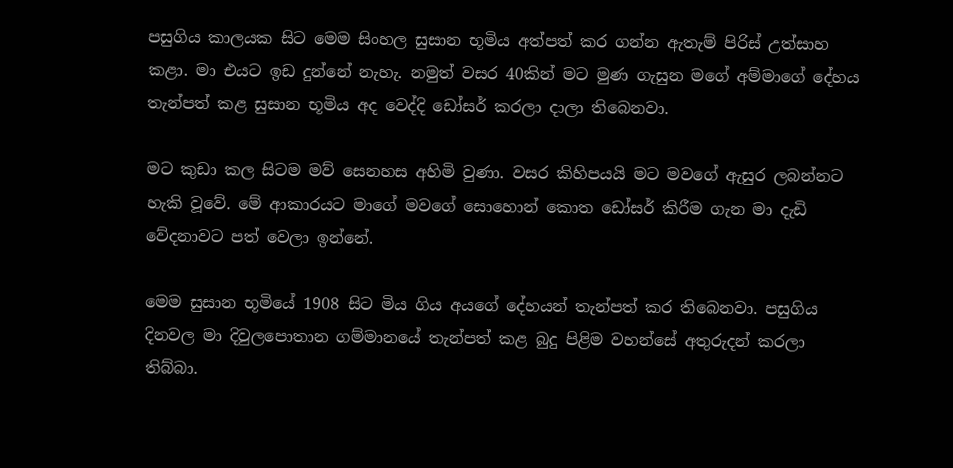පසුගිය කාලයක සිට මෙම සිංහල සුසාන භූමිය අත්පත් කර ගන්න ඇතැම් පිරිස් උත්සාහ කළා. මා එයට ඉඩ දුන්නේ නැහැ. නමුත් වසර 40කින් මට මුණ ගැසුන මගේ අම්මාගේ දේහය තැන්පත් කළ සුසාන භූමිය අද වෙද්දි ඩෝසර් කරලා දාලා තිබෙනවා.

මට කුඩා කල සිටම මව් සෙනහස අහිමි වුණා. වසර කිහිපයයි මට මවගේ ඇසුර ලබන්නට හැකි වූවේ. මේ ආකාරයට මාගේ මවගේ සොහොන් කොත ඩෝසර් කිරීම ගැන මා දැඩි වේදනාවට පත් වෙලා ඉන්නේ.

මෙම සුසාන භූමියේ 1908 සිට මිය ගිය අයගේ දේහයන් තැන්පත් කර තිබෙනවා. පසුගිය දිනවල මා දිවුලපොතාන ගම්මානයේ තැන්පත් කළ බුදු පිළිම වහන්සේ අතුරුදන් කරලා තිබ්බා.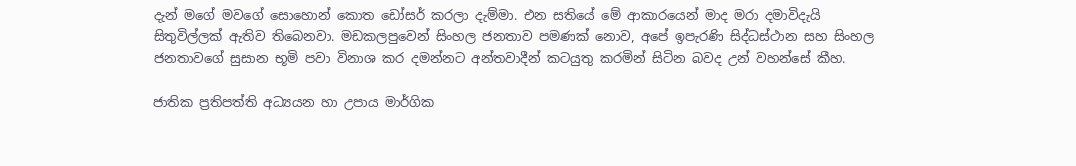දැන් මගේ මවගේ සොහොන් කොත ඩෝසර් කරලා දැම්මා. එන සතියේ මේ ආකාරයෙන් මාද මරා දමාවිදැයි සිතුවිල්ලක් ඇතිව තිබෙනවා. මඩකලපුවෙන් සිංහල ජනතාව පමණක් නොව, අපේ ඉපැරණි සිද්ධස්ථාන සහ සිංහල ජනතාවගේ සුසාන භූමි පවා විනාශ කර දමන්නට අන්තවාදීන් කටයුතු කරමින් සිටින බවද උන් වහන්සේ කීහ.

ජාතික ප්‍රතිපත්ති අධ්‍යයන හා උපාය මාර්ගික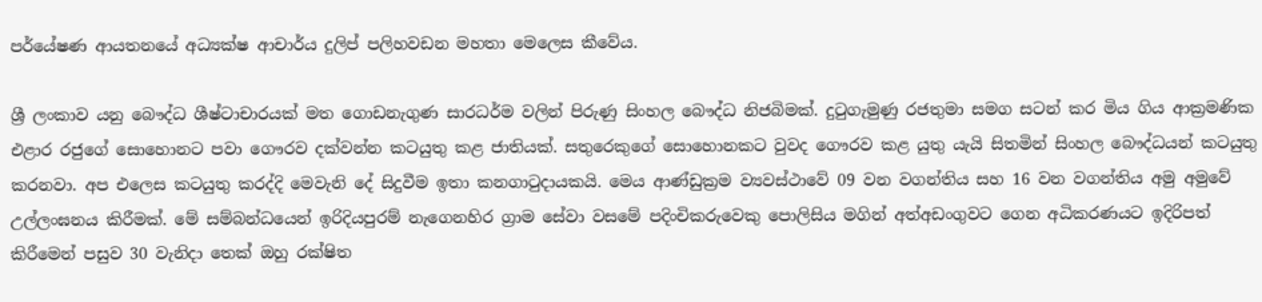පර්යේෂණ ආයතනයේ අධ්‍යක්ෂ ආචාර්ය දුලිප් පලිහවඩන මහතා මෙලෙස කීවේය.

ශ්‍රී ලංකාව යනු බෞද්ධ ශීෂ්ටාචාරයක් මත ගොඩනැගුණ සාරධර්ම වලින් පිරුණු සිංහල බෞද්ධ නිජබිමක්. දුටුගැමුණු රජතුමා සමග සටන් කර මිය ගිය ආක්‍රමණික එළාර රජුගේ සොහොනට පවා ගෞරව දක්වන්න කටයුතු කළ ජාතියක්. සතුරෙකුගේ සොහොනකට වුවද ගෞරව කළ යුතු යැයි සිතමින් සිංහල බෞද්ධයන් කටයුතු කරනවා. අප එලෙස කටයුතු කරද්දි මෙවැනි දේ සිදුවීම ඉතා කනගාටුදායකයි. මෙය ආණ්ඩුක්‍රම ව්‍යවස්ථාවේ 09 වන වගන්තිය සහ 16 වන වගන්තිය අමු අමුවේ උල්ලංඝනය කිරීමක්. මේ සම්බන්ධයෙන් ඉරිදියපුරම් නැගෙනහිර ග්‍රාම සේවා වසමේ පදිංචිකරුවෙකු පොලිසිය මගින් අත්අඩංගුවට ගෙන අධිකරණයට ඉදිරිපත් කිරීමෙන් පසුව 30 වැනිදා තෙක් ඔහු රක්ෂිත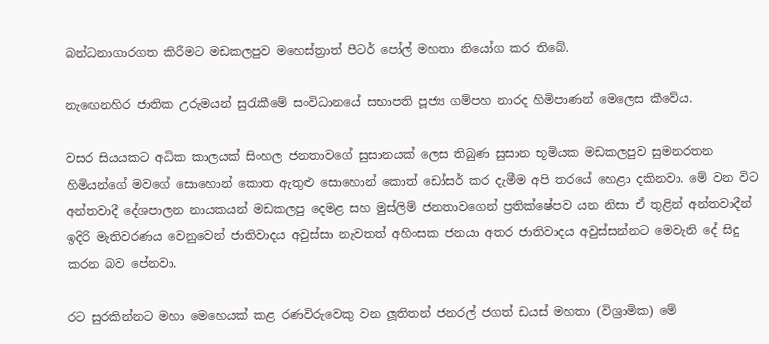බන්ධනාගාරගත කිරීමට මඩකලපුව මහෙස්ත්‍රාත් පීටර් පෝල් මහතා නියෝග කර තිබේ.

නැඟෙනහිර ජාතික උරුමයන් සුරැකීමේ සංවිධානයේ සභාපති පූජ්‍ය ගම්පහ නාරද හිමිපාණන් මෙලෙස කීවේය.

වසර සියයකට අධික කාලයක් සිංහල ජනතාවගේ සුසානයක් ලෙස තිබුණ සුසාන භූමියක මඩකලපුව සුමනරතන හිමියන්ගේ මවගේ සොහොන් කොත ඇතුළු සොහොන් කොත් ඩෝසර් කර දැමීම අපි තරයේ හෙළා දකිනවා. මේ වන විට අන්තවාදී දේශපාලන නායකයන් මඩකලපු දෙමළ සහ මුස්ලිම් ජනතාවගෙන් ප්‍රතික්ෂේපව යන නිසා ඒ තුළින් අන්තවාදීන් ඉදිරි මැතිවරණය වෙනුවෙන් ජාතිවාදය අවුස්සා නැවතත් අහිංසක ජනයා අතර ජාතිවාදය අවුස්සන්නට මෙවැනි දේ සිදු කරන බව පේනවා.

රට සුරකින්නට මහා මෙහෙයක් කළ රණවිරුවෙකු වන ලූතිතන් ජනරල් ජගත් ඩයස් මහතා (විශ්‍රාමික) මේ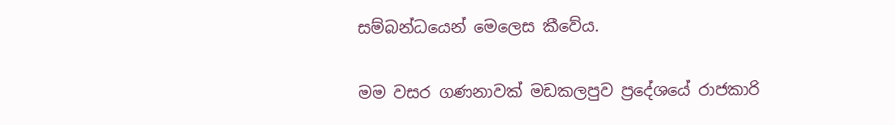සම්බන්ධයෙන් මෙලෙස කීවේය.

මම වසර ගණනාවක් මඩකලපුව ප්‍රදේශයේ රාජකාරි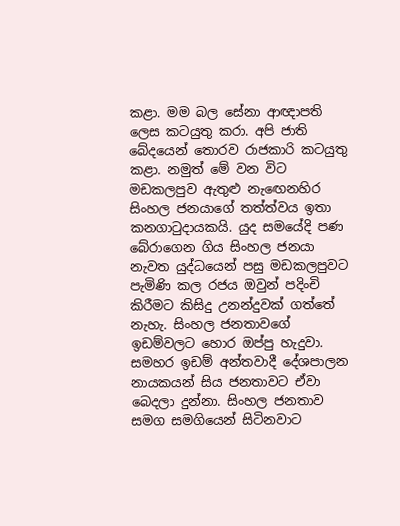කළා. මම බල සේනා ආඥාපති ලෙස කටයුතු කරා. අපි ජාති බේදයෙන් තොරව රාජකාරි කටයුතු කළා. නමුත් මේ වන විට මඩකලපුව ඇතුළු නැඟෙනහිර සිංහල ජනයාගේ තත්ත්වය ඉතා කනගාටුදායකයි. යුද සමයේදි පණ බේරාගෙන ගිය සිංහල ජනයා නැවත යුද්ධයෙන් පසු මඩකලපුවට පැමිණි කල රජය ඔවුන් පදිංචි කිරීමට කිසිදු උනන්දුවක් ගත්තේ නැහැ. සිංහල ජනතාවගේ ඉඩම්වලට හොර ඔප්පු හැදුවා. සමහර ඉඩම් අන්තවාදී දේශපාලන නායකයන් සිය ජනතාවට ඒවා බෙදලා දුන්නා. සිංහල ජනතාව සමග සමගියෙන් සිටිනවාට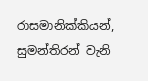රාසමානික්කියන්, සුමන්තිරන් වැනි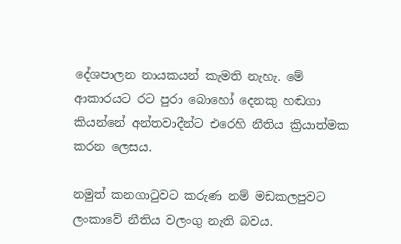දේශපාලන නායකයන් කැමති නැහැ. මේ ආකාරයට රට පුරා බොහෝ දෙනකු හඬගා කියන්නේ අන්තවාදීන්ට එරෙහි නීතිය ක්‍රියාත්මක කරන ලෙසය.

නමුත් කනගාටුවට කරුණ නම් මඩකලපුවට ලංකාවේ නීතිය වලංගු නැති බවය.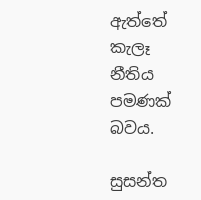ඇත්තේ කැලෑ නීතිය පමණක් බවය.

සුසන්ත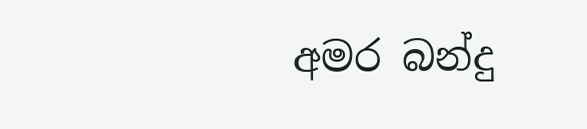අමර බන්දු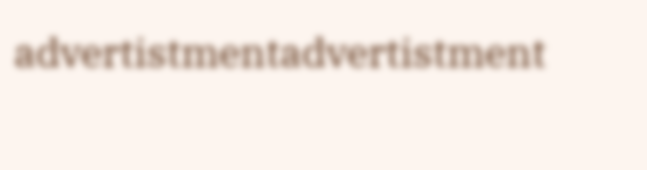advertistmentadvertistment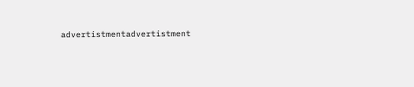advertistmentadvertistment